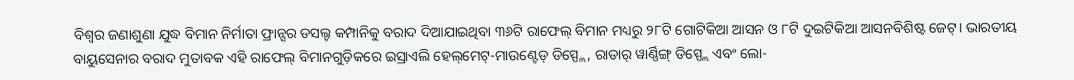ବିଶ୍ବର ଜଣାଶୁଣା ଯୁଦ୍ଧ ବିମାନ ନିର୍ମାତା ଫ୍ରାନ୍ସର ଡସଲ୍ଟ କମ୍ପାନିକୁ ବରାଦ ଦିଆଯାଇଥିବା ୩୬ଟି ରାଫେଲ୍ ବିମାନ ମଧ୍ୟରୁ ୨୮ଟି ଗୋଟିକିଆ ଆସନ ଓ ୮ଟି ଦୁଇଟିକିଆ ଆସନବିଶିଷ୍ଟ ଜେଟ୍। ଭାରତୀୟ ବାୟୁସେନାର ବରାଦ ମୁତାବକ ଏହି ରାଫେଲ୍ ବିମାନଗୁଡ଼ିକରେ ଇସ୍ରାଏଲି ହେଲ୍‌ମେଟ୍-ମାଉଣ୍ଟେଡ୍ ଡିସ୍ପ୍ଲେ, ରାଡାର୍ ୱାର୍ଣ୍ଣିଙ୍ଗ୍ ଡିସ୍ପ୍ଲେ ଏବଂ ଲୋ-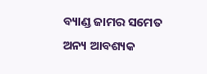ବ୍ୟାଣ୍ଡ ଜାମର ସମେତ ଅନ୍ୟ ଆବଶ୍ୟକ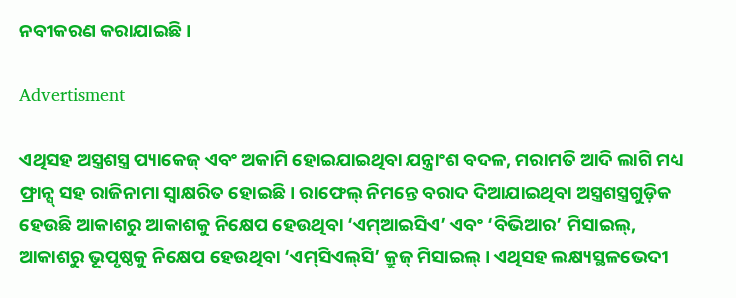ନବୀକରଣ କରାଯାଇଛି।

Advertisment

ଏଥିସହ ଅସ୍ତ୍ରଶସ୍ତ୍ର ପ୍ୟାକେଜ୍ ଏବଂ ଅକାମି ହୋଇଯାଇଥିବା ଯନ୍ତ୍ରାଂଶ ବଦଳ, ମରାମତି ଆଦି ଲାଗି ମଧ୍ୟ ଫ୍ରାନ୍ସ୍ ସହ ରାଜିନାମା ସ୍ବାକ୍ଷରିତ ହୋଇଛି। ରାଫେଲ୍ ନିମନ୍ତେ ବରାଦ ଦିଆଯାଇଥିବା ଅସ୍ତ୍ରଶସ୍ତ୍ରଗୁଡ଼ିକ ହେଉଛି ଆକାଶରୁ ଆକାଶକୁ ନିକ୍ଷେପ ହେଉଥିବା ‘ଏମ୍ଆଇସିଏ’ ଏବଂ ‘ବିଭିଆର’ ମିସାଇଲ୍, ଆକାଶରୁ ଭୂପୃଷ୍ଠକୁ ନିକ୍ଷେପ ହେଉଥିବା ‘ଏମ୍‌ସିଏଲ୍‌ସି’ କ୍ରୁଜ୍ ମିସାଇଲ୍। ଏଥିସହ ଲକ୍ଷ୍ୟସ୍ଥଳଭେଦୀ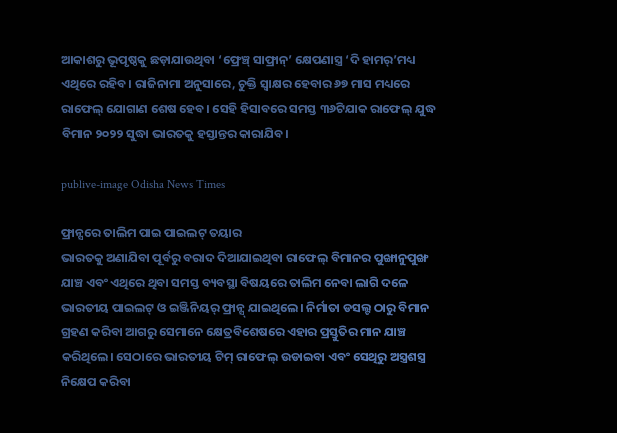ଆକାଶରୁ ଭୂପୃଷ୍ଠକୁ ଛଡ଼ାଯାଉଥିବା ‘ଫ୍ରେଞ୍ଚ୍ ସାଫ୍ରାନ୍’ କ୍ଷେପଣାସ୍ତ୍ର ‘ଦି ହାମର୍’ମଧ୍ୟ ଏଥିରେ ରହିବ। ରାଜିନାମା ଅନୁସାରେ, ଚୁକ୍ତି ସ୍ବାକ୍ଷର ହେବାର ୬୭ ମାସ ମଧ୍ୟରେ ରାଫେଲ୍ ଯୋଗାଣ ଶେଷ ହେବ। ସେହି ହିସାବରେ ସମସ୍ତ ୩୬ଟିଯାକ ରାଫେଲ୍ ଯୁଦ୍ଧ ବିମାନ ୨୦୨୨ ସୁଦ୍ଧା ଭାରତକୁ ହସ୍ତାନ୍ତର କାରାଯିବ।

publive-image Odisha News Times

ଫ୍ରାନ୍ସରେ ତାଲିମ ପାଇ ପାଇଲଟ୍ ତୟାର
ଭାରତକୁ ଅଣାଯିବା ପୂର୍ବରୁ ବରାଦ ଦିଆଯାଇଥିବା ରାଫେଲ୍ ବିମାନର ପୁଙ୍ଖାନୁପୁଙ୍ଖ ଯାଞ୍ଚ ଏବଂ ଏଥିରେ ଥିବା ସମସ୍ତ ବ୍ୟବସ୍ଥା ବିଷୟରେ ତାଲିମ ନେବା ଲାଗି ଦଳେ ଭାରତୀୟ ପାଇଲଟ୍ ଓ ଇଞ୍ଜିନିୟର୍ ଫ୍ରାନ୍ସ୍ ଯାଇଥିଲେ। ନିର୍ମାତା ଡସଲ୍ଟ ଠାରୁ ବିମାନ ଗ୍ରହଣ କରିବା ଆଗରୁ ସେମାନେ କ୍ଷେତ୍ରବିଶେଷରେ ଏହାର ପ୍ରସ୍ତୁତିର ମାନ ଯାଞ୍ଚ କରିଥିଲେ। ସେଠାରେ ଭାରତୀୟ ଟିମ୍ ରାଫେଲ୍ ଉଡାଇବା ଏବଂ ସେଥିରୁ ଅସ୍ତ୍ରଶସ୍ତ୍ର ନିକ୍ଷେପ କରିବା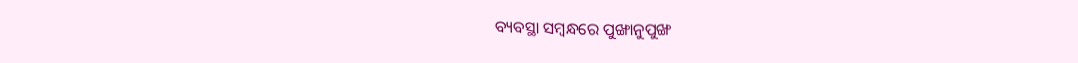ବ୍ୟବସ୍ଥା ସମ୍ବନ୍ଧରେ ପୁଙ୍ଖାନୁପୁଙ୍ଖ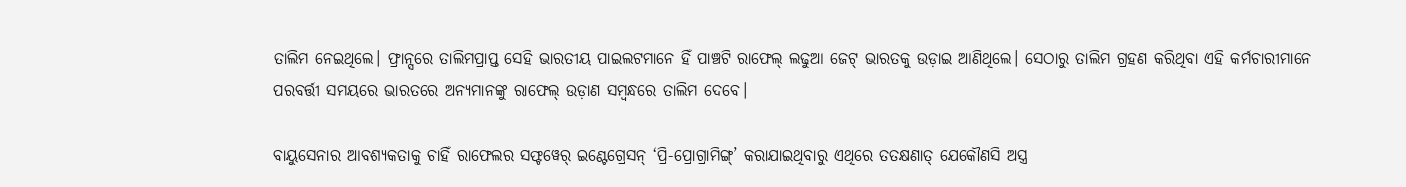ତାଲିମ ନେଇଥିଲେ। ଫ୍ରାନ୍ସରେ ତାଲିମପ୍ରାପ୍ତ ସେହି ଭାରତୀୟ ପାଇଲଟମାନେ ହିଁ ପାଞ୍ଚଟି ରାଫେଲ୍ ଲଢୁଆ ଜେଟ୍ ଭାରତକୁ ଉଡ଼ାଇ ଆଣିଥିଲେ। ସେଠାରୁ ତାଲିମ ଗ୍ରହଣ କରିଥିବା ଏହି କର୍ମଚାରୀମାନେ ପରବର୍ତ୍ତୀ ସମୟରେ ଭାରତରେ ଅନ୍ୟମାନଙ୍କୁ ରାଫେଲ୍ ଉଡ଼ାଣ ସମ୍ବନ୍ଧରେ ତାଲିମ ଦେବେ।

ବାୟୁସେନାର ଆବଶ୍ୟକତାକୁ ଚାହିଁ ରାଫେଲର ସଫ୍ଟୱେର୍ ଇଣ୍ଟେଗ୍ରେସନ୍ ‘ପ୍ରି-ପ୍ରୋଗ୍ରାମିଙ୍ଗ୍’ କରାଯାଇଥିବାରୁ ଏଥିରେ ତତକ୍ଷଣାତ୍ ଯେକୌଣସି ଅସ୍ତ୍ର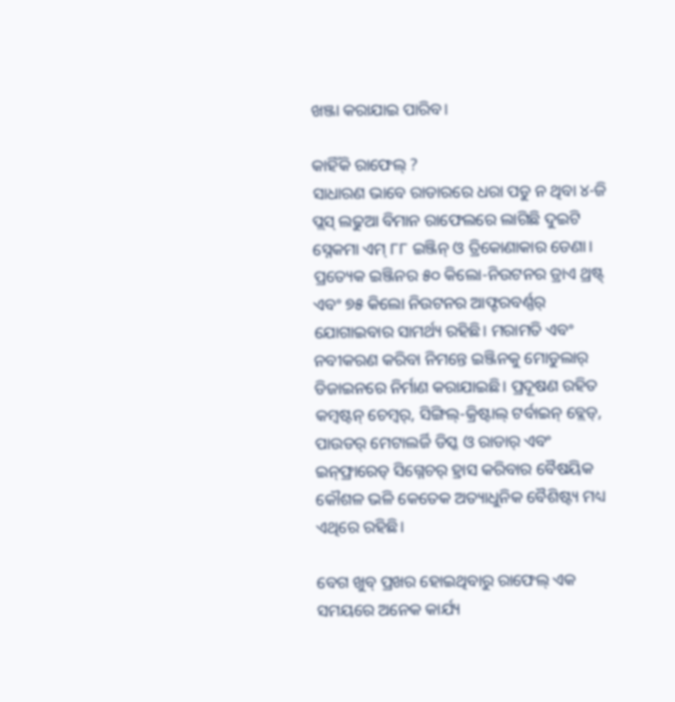ଖଞ୍ଜା କରାଯାଇ ପାରିବ।

କାହିଁକି ରାଫେଲ୍ ?
ସାଧାରଣ ଭାବେ ରାଡାରରେ ଧରା ପଡୁ ନ ଥିବା ୪-ଜି ପ୍ଲସ୍ ଲଢୁଆ ବିମାନ ରାଫେଲରେ ଲାଗିଛି ଦୁଇଟି ସ୍ନେକମା ଏମ୍ ୮୮ ଇଞ୍ଜିନ୍ ଓ ତ୍ରିକୋଣାକାର ଡେଣା। ପ୍ରତ୍ୟେକ ଇଞ୍ଜିନର ୫୦ କିଲୋ-ନିଉଟନର ଡ୍ରାଏ ଥ୍ରଷ୍ଟ୍ ଏବଂ ୭୫ କିଲୋ ନିଉଟନର ଆଫ୍ଟରବର୍ଣ୍ଣର୍ ଯୋଗାଇବାର ସାମର୍ଥ୍ୟ ରହିଛି। ମରାମତି ଏବଂ ନବୀକରଣ କରିବା ନିମନ୍ତେ ଇଞ୍ଜିନକୁ ମୋଡୁଲାର୍ ଡିଜାଇନରେ ନିର୍ମାଣ କରାଯାଇଛି। ପ୍ରଦୂଷଣ ରହିତ କମ୍ବଷ୍ଟନ୍ ଚେମ୍ବର୍, ସିଙ୍ଗିଲ୍-କ୍ରିଷ୍ଟାଲ୍ ଟର୍ବାଇନ୍ ବ୍ଲେଡ୍, ପାଉଡର୍ ମେଟାଲର୍ଜି ଡିସ୍କ ଓ ରାଡାର୍ ଏବଂ ଇନ୍‌ଫ୍ରାରେଡ୍ ସିଗ୍ନେଚର୍ ହ୍ରାସ କରିବାର ବୈଷୟିକ କୌଶଳ ଭଳି କେତେକ ଅତ୍ୟାଧୁନିକ ବୈଶିଷ୍ଟ୍ୟ ମଧ୍ୟ ଏଥିରେ ରହିଛି।

ବେଗ ଖୁବ୍ ପ୍ରଖର ହୋଇଥିବାରୁ ରାଫେଲ୍ ଏକ ସମୟରେ ଅନେକ କାର୍ଯ୍ୟ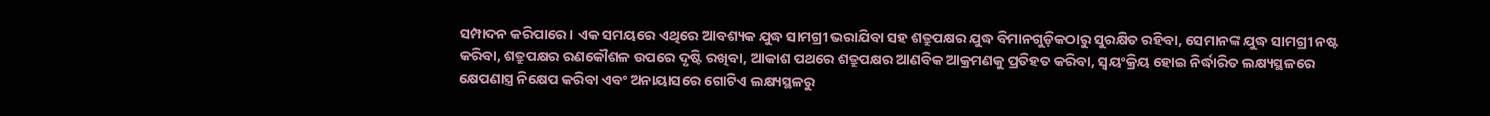ସମ୍ପାଦନ କରିପାରେ। ଏକ ସମୟରେ ଏଥିରେ ଆବଶ୍ୟକ ଯୁଦ୍ଧ ସାମଗ୍ରୀ ଭରାଯିବା ସହ ଶତ୍ରୁପକ୍ଷର ଯୁଦ୍ଧ ବିମାନଗୁଡ଼ିକଠାରୁ ସୁରକ୍ଷିତ ରହିବା, ସେମାନଙ୍କ ଯୁଦ୍ଧ ସାମଗ୍ରୀ ନଷ୍ଟ କରିବା, ଶତ୍ରୁପକ୍ଷର ରଣକୌଶଳ ଉପରେ ଦୃଷ୍ଟି ରଖିବା, ଆକାଶ ପଥରେ ଶତ୍ରୁପକ୍ଷର ଆଣବିକ ଆକ୍ରମଣକୁ ପ୍ରତିହତ କରିବା, ସ୍ବୟଂକ୍ରିୟ ହୋଇ ନିର୍ଦ୍ଧାରିତ ଲକ୍ଷ୍ୟସ୍ଥଳରେ କ୍ଷେପଣାସ୍ତ୍ର ନିକ୍ଷେପ କରିବା ଏବଂ ଅନାୟାସରେ ଗୋଟିଏ ଲକ୍ଷ୍ୟସ୍ଥଳରୁ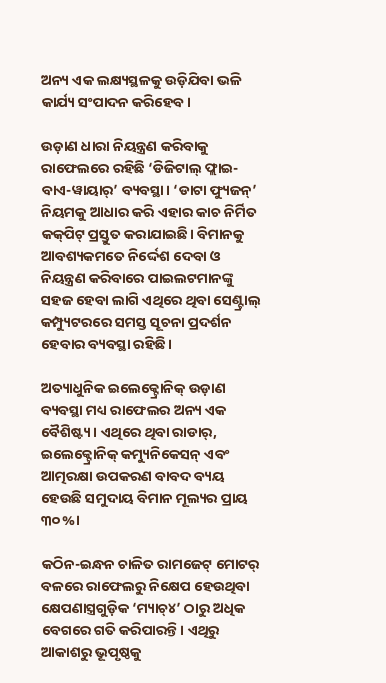ଅନ୍ୟ ଏକ ଲକ୍ଷ୍ୟସ୍ଥଳକୁ ଉଡ଼ିଯିବା ଭଳି କାର୍ଯ୍ୟ ସଂପାଦନ କରିହେବ।

ଉଡ଼ାଣ ଧାରା ନିୟନ୍ତ୍ରଣ କରିବାକୁ ରାଫେଲରେ ରହିଛି ‘ଡିଜିଟାଲ୍ ଫ୍ଲାଇ-ବାଏ-ୱାୟାର୍’ ବ୍ୟବସ୍ଥା। ‘ଡାଟା ଫ୍ୟୁଜନ୍’ ନିୟମକୁ ଆଧାର କରି ଏହାର କାଚ ନିର୍ମିତ କକ୍‌ପିଟ୍ ପ୍ରସ୍ତୁତ କରାଯାଇଛି। ବିମାନକୁ ଆବଶ୍ୟକମତେ ନିର୍ଦ୍ଦେଶ ଦେବା ଓ ନିୟନ୍ତ୍ରଣ କରିବାରେ ପାଇଲଟମାନଙ୍କୁ ସହଜ ହେବା ଲାଗି ଏଥିରେ ଥିବା ସେଣ୍ଟ୍ରାଲ୍ କମ୍ପ୍ୟୁଟରରେ ସମସ୍ତ ସୂଚନା ପ୍ରଦର୍ଶନ ହେବାର ବ୍ୟବସ୍ଥା ରହିଛି।

ଅତ୍ୟାଧୁନିକ ଇଲେକ୍ଟ୍ରୋନିକ୍ ଉଡ଼ାଣ ବ୍ୟବସ୍ଥା ମଧ୍ୟ ରାଫେଲର ଅନ୍ୟ ଏକ ବୈଶିଷ୍ଟ୍ୟ। ଏଥିରେ ଥିବା ରାଡାର୍, ଇଲେକ୍ଟ୍ରୋନିକ୍ କମ୍ୟୁନିକେସନ୍ ଏବଂ ଆତ୍ମରକ୍ଷା ଉପକରଣ ବାବଦ ବ୍ୟୟ ହେଉଛି ସମୁଦାୟ ବିମାନ ମୂଲ୍ୟର ପ୍ରାୟ ୩୦%।

କଠିନ-ଇନ୍ଧନ ଚାଳିତ ରାମଜେଟ୍ ମୋଟର୍ ବଳରେ ରାଫେଲରୁ ନିକ୍ଷେପ ହେଉଥିବା କ୍ଷେପଣାସ୍ତ୍ରଗୁଡ଼ିକ ‘ମ୍ୟାଚ୍୪’ ଠାରୁ ଅଧିକ ବେଗରେ ଗତି କରିପାରନ୍ତି। ଏଥିରୁ ଆକାଶରୁ ଭୂପୃଷ୍ଠକୁ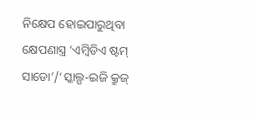ନିକ୍ଷେପ ହୋଇପାରୁଥିବା କ୍ଷେପଣାସ୍ତ୍ର ‘ଏମ୍ବିଡିଏ ଷ୍ଟମ୍ ସାଡୋ’/‘ସ୍କାଲ୍ପ-ଇଜି କ୍ରୁଜ୍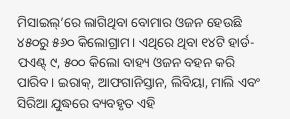ମିସାଇଲ୍’ରେ ଲାଗିଥିବା ବୋମାର ଓଜନ ହେଉଛି ୪୫୦ରୁ ୫୬୦ କିଲୋଗ୍ରାମ। ଏଥିରେ ଥିବା ୧୪ଟି ହାର୍ଡ-ପଏଣ୍ଟ୍ ୯, ୫୦୦ କିଲୋ ବାହ୍ୟ ଓଜନ ବହନ କରି ପାରିବ। ଇରାକ୍, ଆଫଗାନିସ୍ତାନ, ଲିବିୟା, ମାଲି ଏବଂ ସିରିଆ ଯୁଦ୍ଧରେ ବ୍ୟବହୃତ ଏହି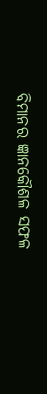ବିମାନର ଜ୍ଞାନକୌଶଳ ସଫଳ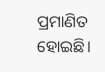ପ୍ରମାଣିତ ହୋଇଛି।